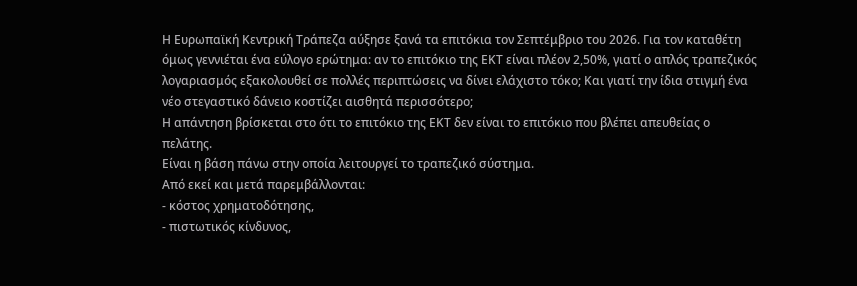Η Ευρωπαϊκή Κεντρική Τράπεζα αύξησε ξανά τα επιτόκια τον Σεπτέμβριο του 2026. Για τον καταθέτη όμως γεννιέται ένα εύλογο ερώτημα: αν το επιτόκιο της ΕΚΤ είναι πλέον 2,50%, γιατί ο απλός τραπεζικός λογαριασμός εξακολουθεί σε πολλές περιπτώσεις να δίνει ελάχιστο τόκο; Και γιατί την ίδια στιγμή ένα νέο στεγαστικό δάνειο κοστίζει αισθητά περισσότερο;
Η απάντηση βρίσκεται στο ότι το επιτόκιο της ΕΚΤ δεν είναι το επιτόκιο που βλέπει απευθείας ο πελάτης.
Είναι η βάση πάνω στην οποία λειτουργεί το τραπεζικό σύστημα.
Από εκεί και μετά παρεμβάλλονται:
- κόστος χρηματοδότησης,
- πιστωτικός κίνδυνος,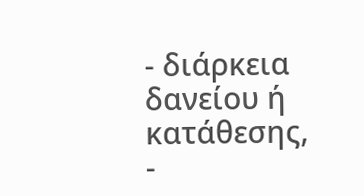- διάρκεια δανείου ή κατάθεσης,
-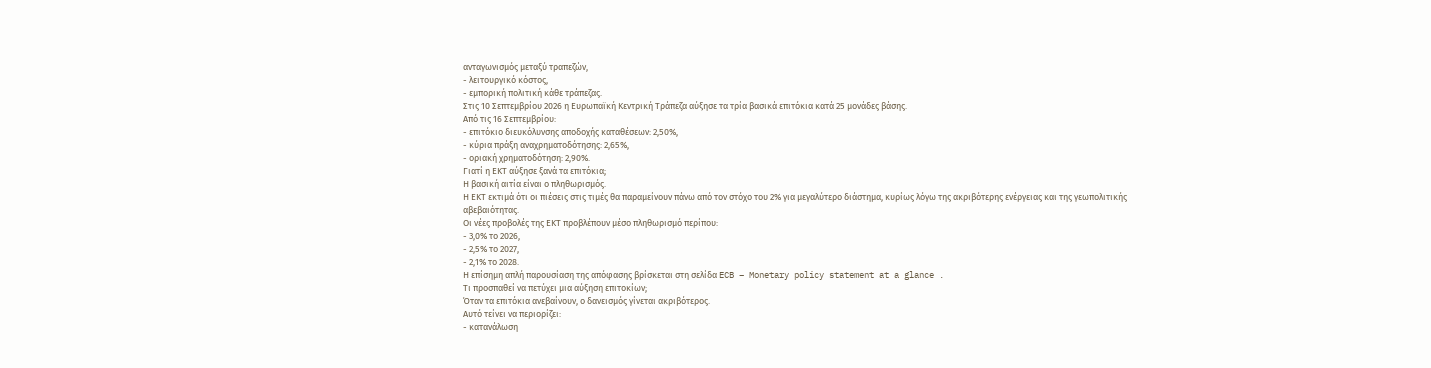ανταγωνισμός μεταξύ τραπεζών,
- λειτουργικό κόστος,
- εμπορική πολιτική κάθε τράπεζας.
Στις 10 Σεπτεμβρίου 2026 η Ευρωπαϊκή Κεντρική Τράπεζα αύξησε τα τρία βασικά επιτόκια κατά 25 μονάδες βάσης.
Από τις 16 Σεπτεμβρίου:
- επιτόκιο διευκόλυνσης αποδοχής καταθέσεων: 2,50%,
- κύρια πράξη αναχρηματοδότησης: 2,65%,
- οριακή χρηματοδότηση: 2,90%.
Γιατί η ΕΚΤ αύξησε ξανά τα επιτόκια;
Η βασική αιτία είναι ο πληθωρισμός.
Η ΕΚΤ εκτιμά ότι οι πιέσεις στις τιμές θα παραμείνουν πάνω από τον στόχο του 2% για μεγαλύτερο διάστημα, κυρίως λόγω της ακριβότερης ενέργειας και της γεωπολιτικής αβεβαιότητας.
Οι νέες προβολές της ΕΚΤ προβλέπουν μέσο πληθωρισμό περίπου:
- 3,0% το 2026,
- 2,5% το 2027,
- 2,1% το 2028.
Η επίσημη απλή παρουσίαση της απόφασης βρίσκεται στη σελίδα ECB – Monetary policy statement at a glance .
Τι προσπαθεί να πετύχει μια αύξηση επιτοκίων;
Όταν τα επιτόκια ανεβαίνουν, ο δανεισμός γίνεται ακριβότερος.
Αυτό τείνει να περιορίζει:
- κατανάλωση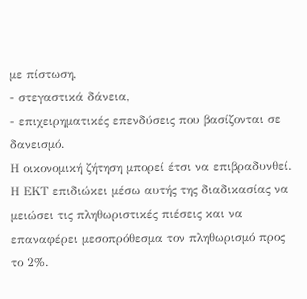με πίστωση,
- στεγαστικά δάνεια,
- επιχειρηματικές επενδύσεις που βασίζονται σε δανεισμό.
Η οικονομική ζήτηση μπορεί έτσι να επιβραδυνθεί.
Η ΕΚΤ επιδιώκει μέσω αυτής της διαδικασίας να μειώσει τις πληθωριστικές πιέσεις και να επαναφέρει μεσοπρόθεσμα τον πληθωρισμό προς το 2%.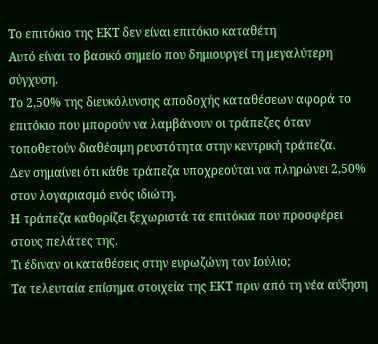Το επιτόκιο της ΕΚΤ δεν είναι επιτόκιο καταθέτη
Αυτό είναι το βασικό σημείο που δημιουργεί τη μεγαλύτερη σύγχυση.
Το 2,50% της διευκόλυνσης αποδοχής καταθέσεων αφορά το επιτόκιο που μπορούν να λαμβάνουν οι τράπεζες όταν τοποθετούν διαθέσιμη ρευστότητα στην κεντρική τράπεζα.
Δεν σημαίνει ότι κάθε τράπεζα υποχρεούται να πληρώνει 2,50% στον λογαριασμό ενός ιδιώτη.
Η τράπεζα καθορίζει ξεχωριστά τα επιτόκια που προσφέρει στους πελάτες της.
Τι έδιναν οι καταθέσεις στην ευρωζώνη τον Ιούλιο;
Τα τελευταία επίσημα στοιχεία της ΕΚΤ πριν από τη νέα αύξηση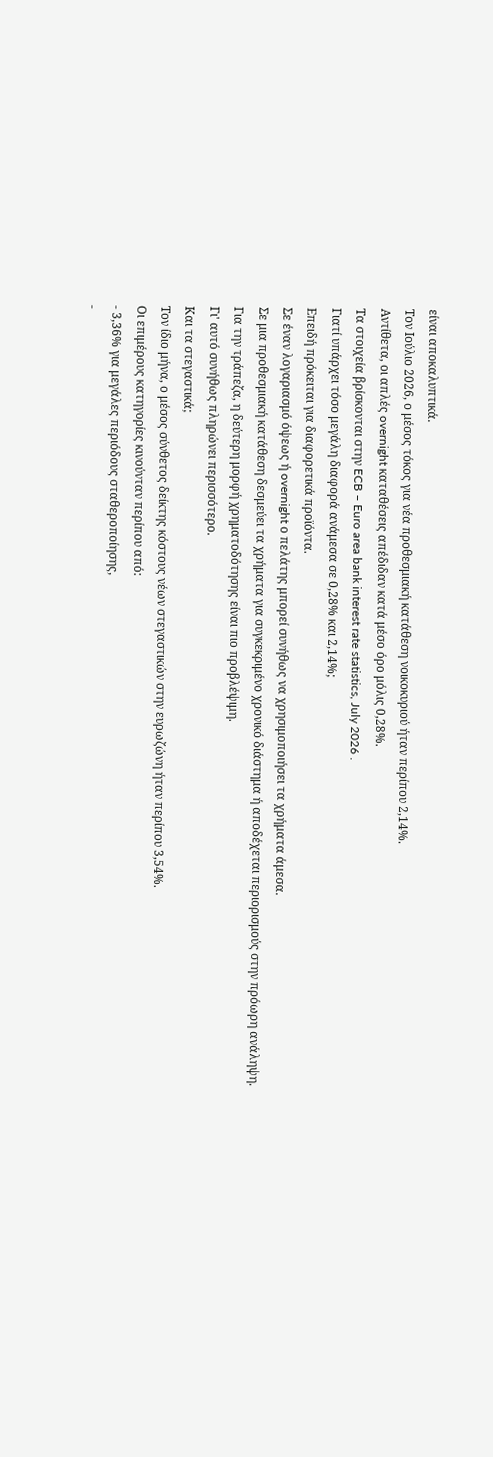είναι αποκαλυπτικά.
Τον Ιούλιο 2026, ο μέσος τόκος για νέα προθεσμιακή κατάθεση νοικοκυριού ήταν περίπου 2,14%.
Αντίθετα, οι απλές overnight καταθέσεις απέδιδαν κατά μέσο όρο μόλις 0,28%.
Τα στοιχεία βρίσκονται στην ECB – Euro area bank interest rate statistics, July 2026 .
Γιατί υπάρχει τόσο μεγάλη διαφορά ανάμεσα σε 0,28% και 2,14%;
Επειδή πρόκειται για διαφορετικά προϊόντα.
Σε έναν λογαριασμό όψεως ή overnight ο πελάτης μπορεί συνήθως να χρησιμοποιήσει τα χρήματα άμεσα.
Σε μια προθεσμιακή κατάθεση δεσμεύει τα χρήματα για συγκεκριμένο χρονικό διάστημα ή αποδέχεται περιορισμούς στην πρόωρη ανάληψη.
Για την τράπεζα, η δεύτερη μορφή χρηματοδότησης είναι πιο προβλέψιμη.
Γι' αυτό συνήθως πληρώνει περισσότερο.
Και τα στεγαστικά;
Τον ίδιο μήνα, ο μέσος σύνθετος δείκτης κόστους νέων στεγαστικών στην ευρωζώνη ήταν περίπου 3,54%.
Οι επιμέρους κατηγορίες κινούνταν περίπου από:
- 3,36% για μεγάλες περιόδους σταθεροποίησης,
-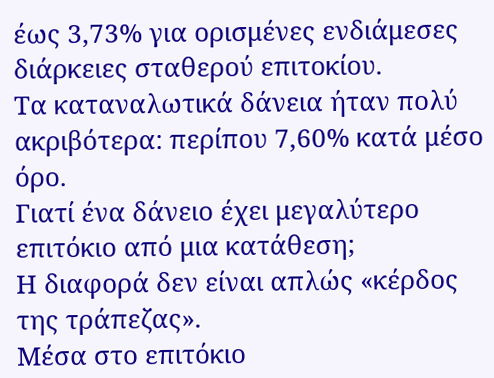έως 3,73% για ορισμένες ενδιάμεσες διάρκειες σταθερού επιτοκίου.
Τα καταναλωτικά δάνεια ήταν πολύ ακριβότερα: περίπου 7,60% κατά μέσο όρο.
Γιατί ένα δάνειο έχει μεγαλύτερο επιτόκιο από μια κατάθεση;
Η διαφορά δεν είναι απλώς «κέρδος της τράπεζας».
Μέσα στο επιτόκιο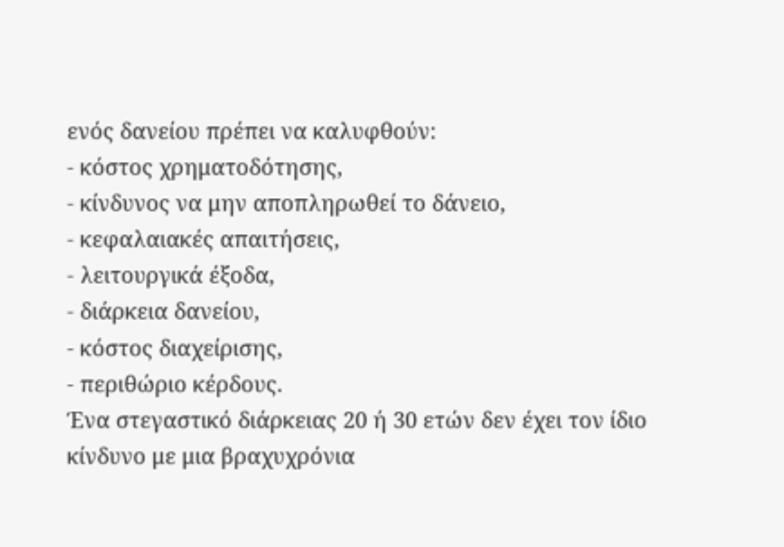ενός δανείου πρέπει να καλυφθούν:
- κόστος χρηματοδότησης,
- κίνδυνος να μην αποπληρωθεί το δάνειο,
- κεφαλαιακές απαιτήσεις,
- λειτουργικά έξοδα,
- διάρκεια δανείου,
- κόστος διαχείρισης,
- περιθώριο κέρδους.
Ένα στεγαστικό διάρκειας 20 ή 30 ετών δεν έχει τον ίδιο κίνδυνο με μια βραχυχρόνια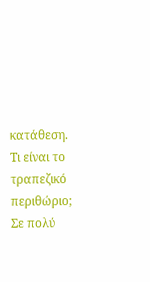κατάθεση.
Τι είναι το τραπεζικό περιθώριο;
Σε πολύ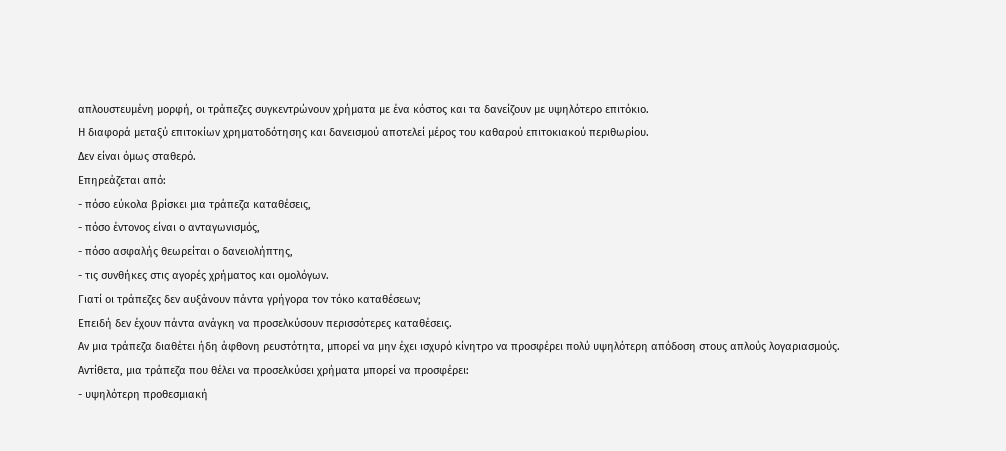απλουστευμένη μορφή, οι τράπεζες συγκεντρώνουν χρήματα με ένα κόστος και τα δανείζουν με υψηλότερο επιτόκιο.
Η διαφορά μεταξύ επιτοκίων χρηματοδότησης και δανεισμού αποτελεί μέρος του καθαρού επιτοκιακού περιθωρίου.
Δεν είναι όμως σταθερό.
Επηρεάζεται από:
- πόσο εύκολα βρίσκει μια τράπεζα καταθέσεις,
- πόσο έντονος είναι ο ανταγωνισμός,
- πόσο ασφαλής θεωρείται ο δανειολήπτης,
- τις συνθήκες στις αγορές χρήματος και ομολόγων.
Γιατί οι τράπεζες δεν αυξάνουν πάντα γρήγορα τον τόκο καταθέσεων;
Επειδή δεν έχουν πάντα ανάγκη να προσελκύσουν περισσότερες καταθέσεις.
Αν μια τράπεζα διαθέτει ήδη άφθονη ρευστότητα, μπορεί να μην έχει ισχυρό κίνητρο να προσφέρει πολύ υψηλότερη απόδοση στους απλούς λογαριασμούς.
Αντίθετα, μια τράπεζα που θέλει να προσελκύσει χρήματα μπορεί να προσφέρει:
- υψηλότερη προθεσμιακή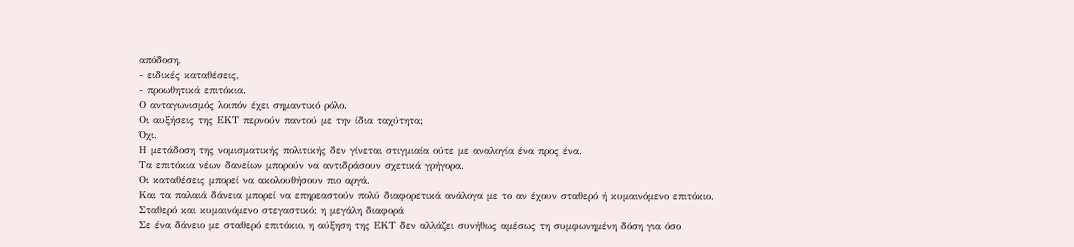απόδοση,
- ειδικές καταθέσεις,
- προωθητικά επιτόκια.
Ο ανταγωνισμός λοιπόν έχει σημαντικό ρόλο.
Οι αυξήσεις της ΕΚΤ περνούν παντού με την ίδια ταχύτητα;
Όχι.
Η μετάδοση της νομισματικής πολιτικής δεν γίνεται στιγμιαία ούτε με αναλογία ένα προς ένα.
Τα επιτόκια νέων δανείων μπορούν να αντιδράσουν σχετικά γρήγορα.
Οι καταθέσεις μπορεί να ακολουθήσουν πιο αργά.
Και τα παλαιά δάνεια μπορεί να επηρεαστούν πολύ διαφορετικά ανάλογα με το αν έχουν σταθερό ή κυμαινόμενο επιτόκιο.
Σταθερό και κυμαινόμενο στεγαστικό: η μεγάλη διαφορά
Σε ένα δάνειο με σταθερό επιτόκιο, η αύξηση της ΕΚΤ δεν αλλάζει συνήθως αμέσως τη συμφωνημένη δόση για όσο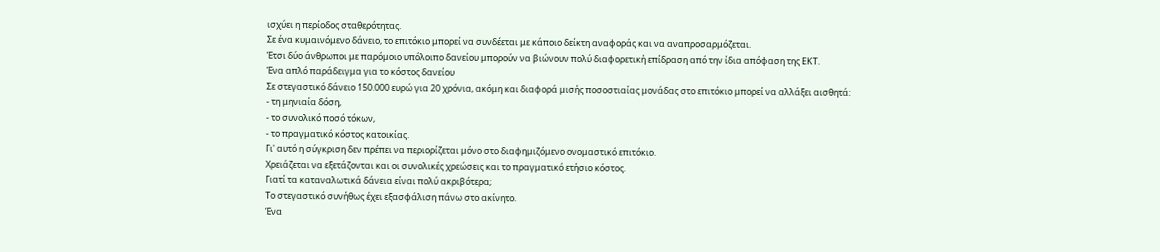ισχύει η περίοδος σταθερότητας.
Σε ένα κυμαινόμενο δάνειο, το επιτόκιο μπορεί να συνδέεται με κάποιο δείκτη αναφοράς και να αναπροσαρμόζεται.
Έτσι δύο άνθρωποι με παρόμοιο υπόλοιπο δανείου μπορούν να βιώνουν πολύ διαφορετική επίδραση από την ίδια απόφαση της ΕΚΤ.
Ένα απλό παράδειγμα για το κόστος δανείου
Σε στεγαστικό δάνειο 150.000 ευρώ για 20 χρόνια, ακόμη και διαφορά μισής ποσοστιαίας μονάδας στο επιτόκιο μπορεί να αλλάξει αισθητά:
- τη μηνιαία δόση,
- το συνολικό ποσό τόκων,
- το πραγματικό κόστος κατοικίας.
Γι' αυτό η σύγκριση δεν πρέπει να περιορίζεται μόνο στο διαφημιζόμενο ονομαστικό επιτόκιο.
Χρειάζεται να εξετάζονται και οι συνολικές χρεώσεις και το πραγματικό ετήσιο κόστος.
Γιατί τα καταναλωτικά δάνεια είναι πολύ ακριβότερα;
Το στεγαστικό συνήθως έχει εξασφάλιση πάνω στο ακίνητο.
Ένα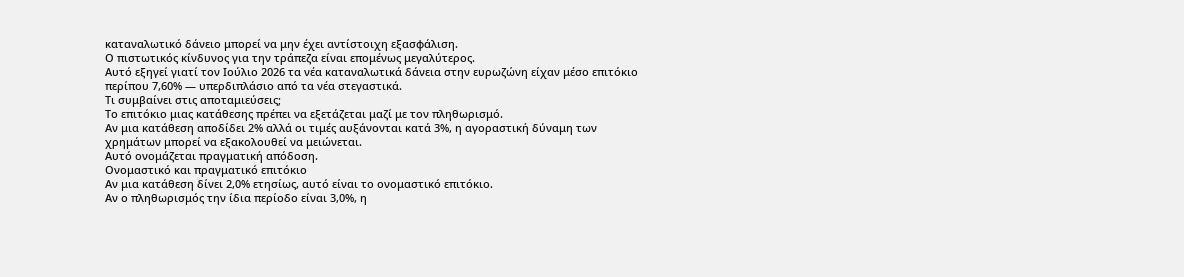καταναλωτικό δάνειο μπορεί να μην έχει αντίστοιχη εξασφάλιση.
Ο πιστωτικός κίνδυνος για την τράπεζα είναι επομένως μεγαλύτερος.
Αυτό εξηγεί γιατί τον Ιούλιο 2026 τα νέα καταναλωτικά δάνεια στην ευρωζώνη είχαν μέσο επιτόκιο περίπου 7,60% — υπερδιπλάσιο από τα νέα στεγαστικά.
Τι συμβαίνει στις αποταμιεύσεις;
Το επιτόκιο μιας κατάθεσης πρέπει να εξετάζεται μαζί με τον πληθωρισμό.
Αν μια κατάθεση αποδίδει 2% αλλά οι τιμές αυξάνονται κατά 3%, η αγοραστική δύναμη των χρημάτων μπορεί να εξακολουθεί να μειώνεται.
Αυτό ονομάζεται πραγματική απόδοση.
Ονομαστικό και πραγματικό επιτόκιο
Αν μια κατάθεση δίνει 2,0% ετησίως, αυτό είναι το ονομαστικό επιτόκιο.
Αν ο πληθωρισμός την ίδια περίοδο είναι 3,0%, η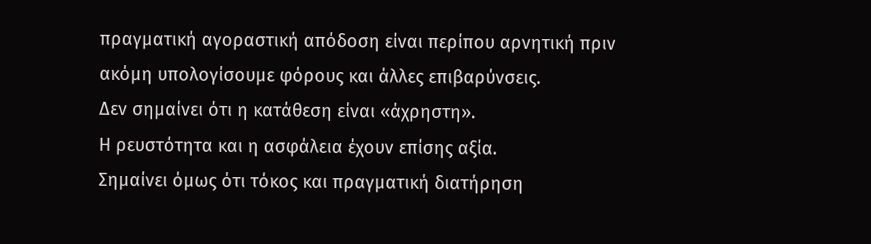πραγματική αγοραστική απόδοση είναι περίπου αρνητική πριν ακόμη υπολογίσουμε φόρους και άλλες επιβαρύνσεις.
Δεν σημαίνει ότι η κατάθεση είναι «άχρηστη».
Η ρευστότητα και η ασφάλεια έχουν επίσης αξία.
Σημαίνει όμως ότι τόκος και πραγματική διατήρηση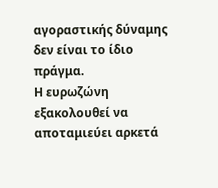αγοραστικής δύναμης δεν είναι το ίδιο πράγμα.
Η ευρωζώνη εξακολουθεί να αποταμιεύει αρκετά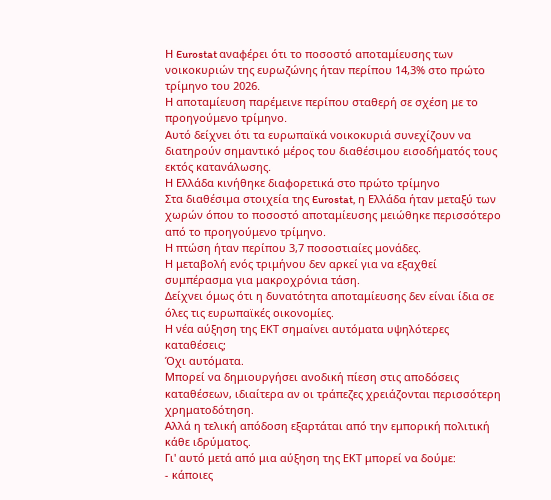Η Eurostat αναφέρει ότι το ποσοστό αποταμίευσης των νοικοκυριών της ευρωζώνης ήταν περίπου 14,3% στο πρώτο τρίμηνο του 2026.
Η αποταμίευση παρέμεινε περίπου σταθερή σε σχέση με το προηγούμενο τρίμηνο.
Αυτό δείχνει ότι τα ευρωπαϊκά νοικοκυριά συνεχίζουν να διατηρούν σημαντικό μέρος του διαθέσιμου εισοδήματός τους εκτός κατανάλωσης.
Η Ελλάδα κινήθηκε διαφορετικά στο πρώτο τρίμηνο
Στα διαθέσιμα στοιχεία της Eurostat, η Ελλάδα ήταν μεταξύ των χωρών όπου το ποσοστό αποταμίευσης μειώθηκε περισσότερο από το προηγούμενο τρίμηνο.
Η πτώση ήταν περίπου 3,7 ποσοστιαίες μονάδες.
Η μεταβολή ενός τριμήνου δεν αρκεί για να εξαχθεί συμπέρασμα για μακροχρόνια τάση.
Δείχνει όμως ότι η δυνατότητα αποταμίευσης δεν είναι ίδια σε όλες τις ευρωπαϊκές οικονομίες.
Η νέα αύξηση της ΕΚΤ σημαίνει αυτόματα υψηλότερες καταθέσεις;
Όχι αυτόματα.
Μπορεί να δημιουργήσει ανοδική πίεση στις αποδόσεις καταθέσεων, ιδιαίτερα αν οι τράπεζες χρειάζονται περισσότερη χρηματοδότηση.
Αλλά η τελική απόδοση εξαρτάται από την εμπορική πολιτική κάθε ιδρύματος.
Γι' αυτό μετά από μια αύξηση της ΕΚΤ μπορεί να δούμε:
- κάποιες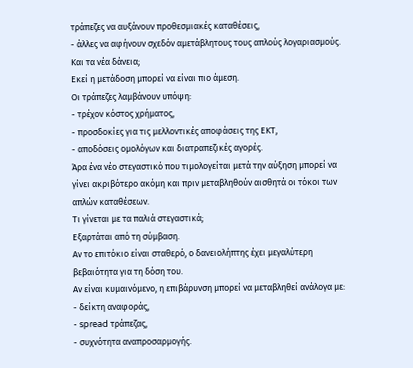τράπεζες να αυξάνουν προθεσμιακές καταθέσεις,
- άλλες να αφήνουν σχεδόν αμετάβλητους τους απλούς λογαριασμούς.
Και τα νέα δάνεια;
Εκεί η μετάδοση μπορεί να είναι πιο άμεση.
Οι τράπεζες λαμβάνουν υπόψη:
- τρέχον κόστος χρήματος,
- προσδοκίες για τις μελλοντικές αποφάσεις της ΕΚΤ,
- αποδόσεις ομολόγων και διατραπεζικές αγορές.
Άρα ένα νέο στεγαστικό που τιμολογείται μετά την αύξηση μπορεί να γίνει ακριβότερο ακόμη και πριν μεταβληθούν αισθητά οι τόκοι των απλών καταθέσεων.
Τι γίνεται με τα παλιά στεγαστικά;
Εξαρτάται από τη σύμβαση.
Αν το επιτόκιο είναι σταθερό, ο δανειολήπτης έχει μεγαλύτερη βεβαιότητα για τη δόση του.
Αν είναι κυμαινόμενο, η επιβάρυνση μπορεί να μεταβληθεί ανάλογα με:
- δείκτη αναφοράς,
- spread τράπεζας,
- συχνότητα αναπροσαρμογής.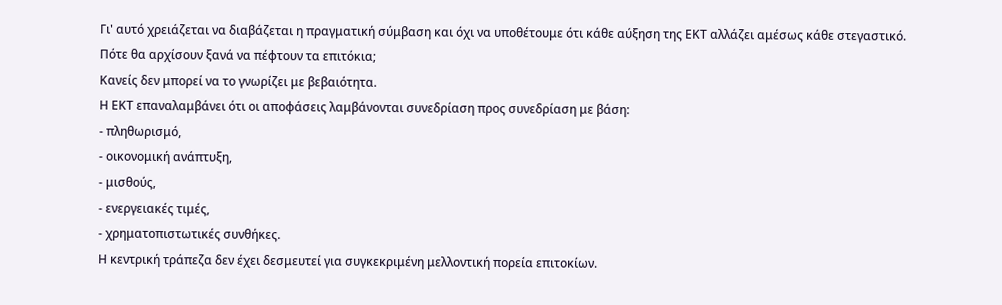Γι' αυτό χρειάζεται να διαβάζεται η πραγματική σύμβαση και όχι να υποθέτουμε ότι κάθε αύξηση της ΕΚΤ αλλάζει αμέσως κάθε στεγαστικό.
Πότε θα αρχίσουν ξανά να πέφτουν τα επιτόκια;
Κανείς δεν μπορεί να το γνωρίζει με βεβαιότητα.
Η ΕΚΤ επαναλαμβάνει ότι οι αποφάσεις λαμβάνονται συνεδρίαση προς συνεδρίαση με βάση:
- πληθωρισμό,
- οικονομική ανάπτυξη,
- μισθούς,
- ενεργειακές τιμές,
- χρηματοπιστωτικές συνθήκες.
Η κεντρική τράπεζα δεν έχει δεσμευτεί για συγκεκριμένη μελλοντική πορεία επιτοκίων.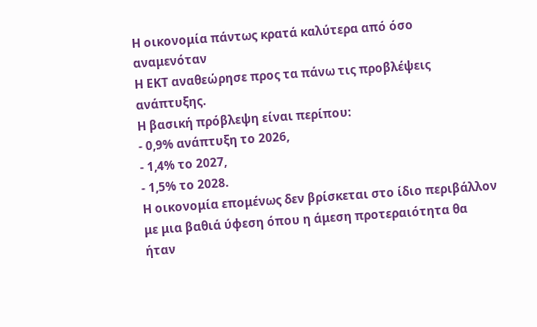Η οικονομία πάντως κρατά καλύτερα από όσο αναμενόταν
Η ΕΚΤ αναθεώρησε προς τα πάνω τις προβλέψεις ανάπτυξης.
Η βασική πρόβλεψη είναι περίπου:
- 0,9% ανάπτυξη το 2026,
- 1,4% το 2027,
- 1,5% το 2028.
Η οικονομία επομένως δεν βρίσκεται στο ίδιο περιβάλλον με μια βαθιά ύφεση όπου η άμεση προτεραιότητα θα ήταν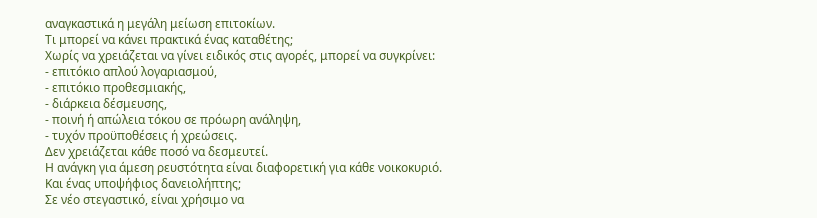αναγκαστικά η μεγάλη μείωση επιτοκίων.
Τι μπορεί να κάνει πρακτικά ένας καταθέτης;
Χωρίς να χρειάζεται να γίνει ειδικός στις αγορές, μπορεί να συγκρίνει:
- επιτόκιο απλού λογαριασμού,
- επιτόκιο προθεσμιακής,
- διάρκεια δέσμευσης,
- ποινή ή απώλεια τόκου σε πρόωρη ανάληψη,
- τυχόν προϋποθέσεις ή χρεώσεις.
Δεν χρειάζεται κάθε ποσό να δεσμευτεί.
Η ανάγκη για άμεση ρευστότητα είναι διαφορετική για κάθε νοικοκυριό.
Και ένας υποψήφιος δανειολήπτης;
Σε νέο στεγαστικό, είναι χρήσιμο να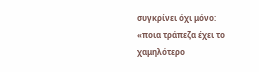συγκρίνει όχι μόνο:
«ποια τράπεζα έχει το χαμηλότερο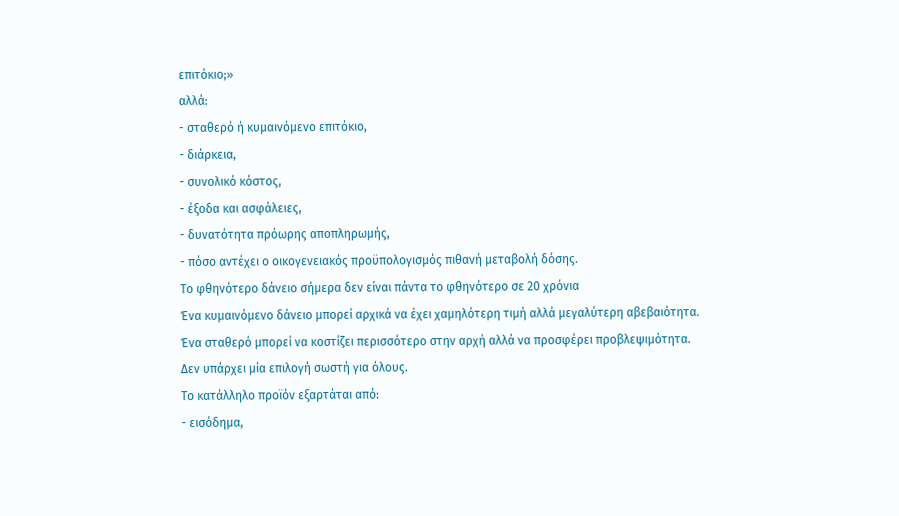επιτόκιο;»
αλλά:
- σταθερό ή κυμαινόμενο επιτόκιο,
- διάρκεια,
- συνολικό κόστος,
- έξοδα και ασφάλειες,
- δυνατότητα πρόωρης αποπληρωμής,
- πόσο αντέχει ο οικογενειακός προϋπολογισμός πιθανή μεταβολή δόσης.
Το φθηνότερο δάνειο σήμερα δεν είναι πάντα το φθηνότερο σε 20 χρόνια
Ένα κυμαινόμενο δάνειο μπορεί αρχικά να έχει χαμηλότερη τιμή αλλά μεγαλύτερη αβεβαιότητα.
Ένα σταθερό μπορεί να κοστίζει περισσότερο στην αρχή αλλά να προσφέρει προβλεψιμότητα.
Δεν υπάρχει μία επιλογή σωστή για όλους.
Το κατάλληλο προϊόν εξαρτάται από:
- εισόδημα,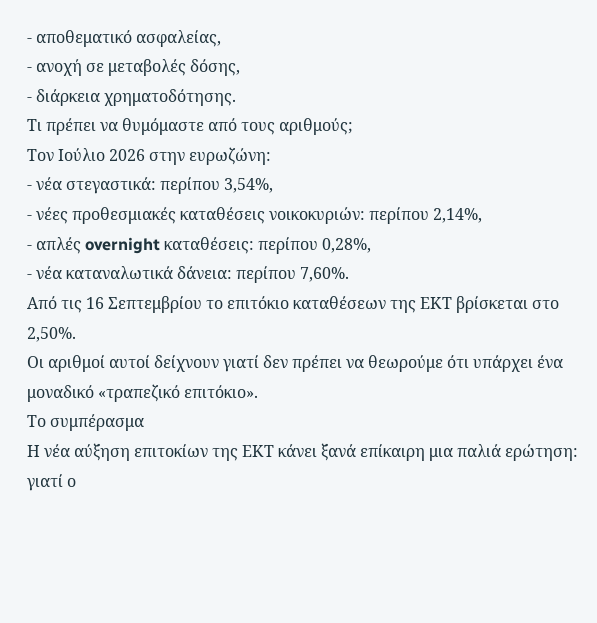- αποθεματικό ασφαλείας,
- ανοχή σε μεταβολές δόσης,
- διάρκεια χρηματοδότησης.
Τι πρέπει να θυμόμαστε από τους αριθμούς;
Τον Ιούλιο 2026 στην ευρωζώνη:
- νέα στεγαστικά: περίπου 3,54%,
- νέες προθεσμιακές καταθέσεις νοικοκυριών: περίπου 2,14%,
- απλές overnight καταθέσεις: περίπου 0,28%,
- νέα καταναλωτικά δάνεια: περίπου 7,60%.
Από τις 16 Σεπτεμβρίου το επιτόκιο καταθέσεων της ΕΚΤ βρίσκεται στο 2,50%.
Οι αριθμοί αυτοί δείχνουν γιατί δεν πρέπει να θεωρούμε ότι υπάρχει ένα μοναδικό «τραπεζικό επιτόκιο».
Το συμπέρασμα
Η νέα αύξηση επιτοκίων της ΕΚΤ κάνει ξανά επίκαιρη μια παλιά ερώτηση:
γιατί ο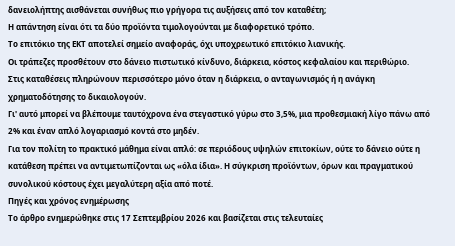δανειολήπτης αισθάνεται συνήθως πιο γρήγορα τις αυξήσεις από τον καταθέτη;
Η απάντηση είναι ότι τα δύο προϊόντα τιμολογούνται με διαφορετικό τρόπο.
Το επιτόκιο της ΕΚΤ αποτελεί σημείο αναφοράς, όχι υποχρεωτικό επιτόκιο λιανικής.
Οι τράπεζες προσθέτουν στο δάνειο πιστωτικό κίνδυνο, διάρκεια, κόστος κεφαλαίου και περιθώριο.
Στις καταθέσεις πληρώνουν περισσότερο μόνο όταν η διάρκεια, ο ανταγωνισμός ή η ανάγκη χρηματοδότησης το δικαιολογούν.
Γι' αυτό μπορεί να βλέπουμε ταυτόχρονα ένα στεγαστικό γύρω στο 3,5%, μια προθεσμιακή λίγο πάνω από 2% και έναν απλό λογαριασμό κοντά στο μηδέν.
Για τον πολίτη το πρακτικό μάθημα είναι απλό: σε περιόδους υψηλών επιτοκίων, ούτε το δάνειο ούτε η κατάθεση πρέπει να αντιμετωπίζονται ως «όλα ίδια». Η σύγκριση προϊόντων, όρων και πραγματικού συνολικού κόστους έχει μεγαλύτερη αξία από ποτέ.
Πηγές και χρόνος ενημέρωσης
Το άρθρο ενημερώθηκε στις 17 Σεπτεμβρίου 2026 και βασίζεται στις τελευταίες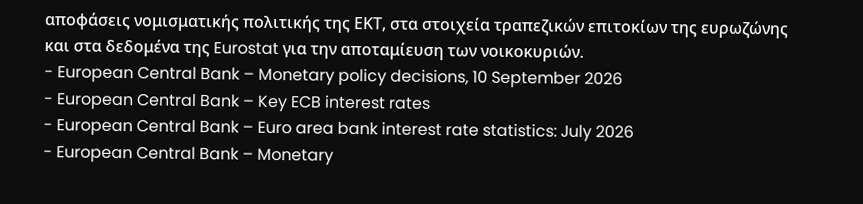αποφάσεις νομισματικής πολιτικής της ΕΚΤ, στα στοιχεία τραπεζικών επιτοκίων της ευρωζώνης και στα δεδομένα της Eurostat για την αποταμίευση των νοικοκυριών.
- European Central Bank – Monetary policy decisions, 10 September 2026
- European Central Bank – Key ECB interest rates
- European Central Bank – Euro area bank interest rate statistics: July 2026
- European Central Bank – Monetary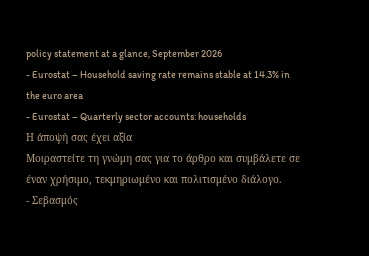policy statement at a glance, September 2026
- Eurostat – Household saving rate remains stable at 14.3% in the euro area
- Eurostat – Quarterly sector accounts: households
Η άποψή σας έχει αξία
Μοιραστείτε τη γνώμη σας για το άρθρο και συμβάλετε σε έναν χρήσιμο, τεκμηριωμένο και πολιτισμένο διάλογο.
- Σεβασμός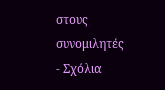στους συνομιλητές
- Σχόλια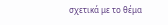σχετικά με το θέμα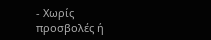- Χωρίς προσβολές ή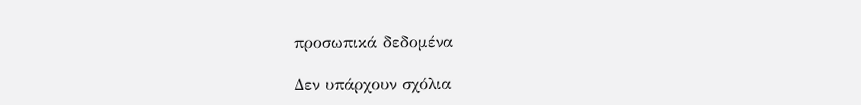προσωπικά δεδομένα

Δεν υπάρχουν σχόλια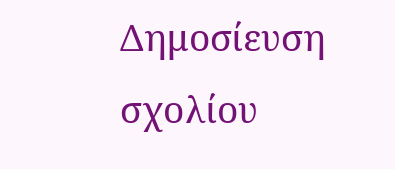Δημοσίευση σχολίου